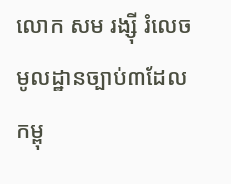លោក សម រង្ស៊ី រំលេចមូលដ្ឋានច្បាប់៣ដែលកម្ពុ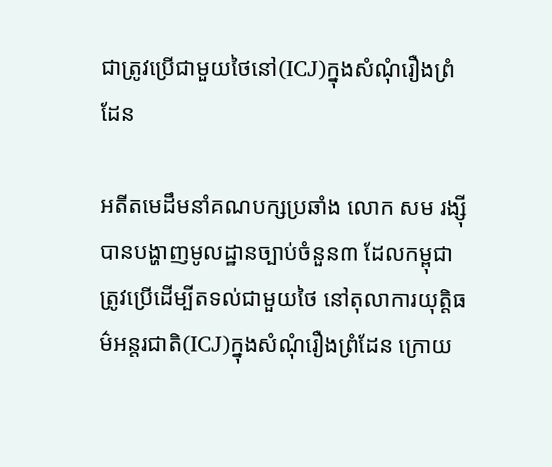ជាត្រូវប្រើជាមួយថៃនៅ(ICJ)ក្នុងសំណុំរឿងព្រំដែន

អតីតមេដឹមនាំគណបក្សប្រឆាំង លោក សម រង្ស៊ី បានបង្ហាញមូលដ្ឋានច្បាប់ចំនួន៣ ដែលកម្ពុជាត្រូវប្រើដើម្បីតទល់ជាមួយថៃ នៅតុលាការយុត្តិធម៌អន្តរជាតិ(ICJ)ក្នុងសំណុំរឿងព្រំដែន ក្រោយ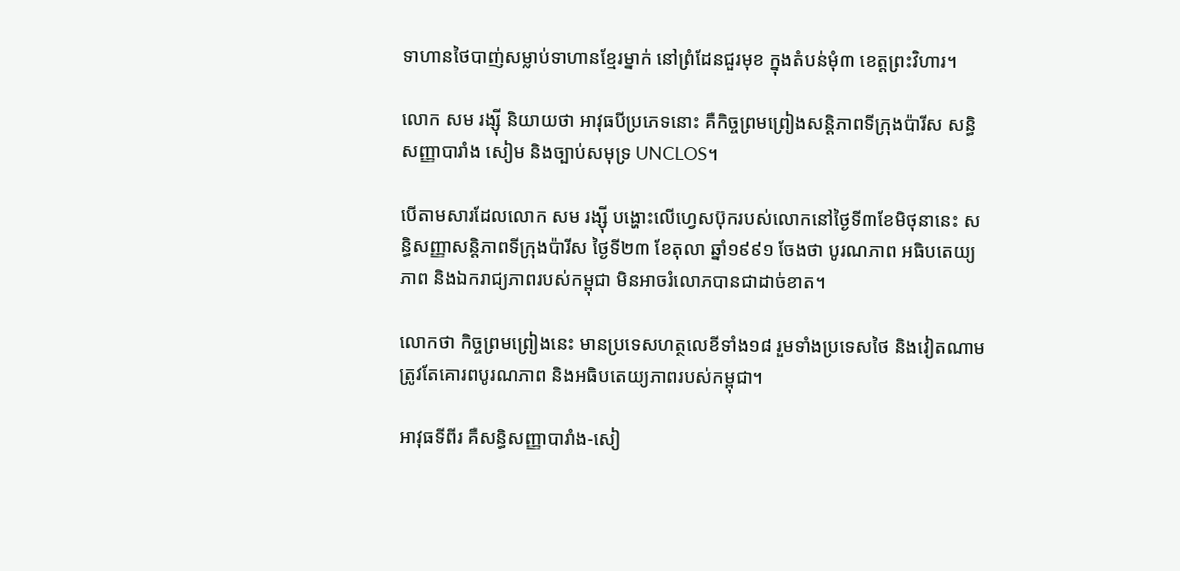ទាហានថៃបាញ់សម្លាប់ទាហានខ្មែរម្នាក់ នៅព្រំដែនជួរមុខ ក្នុងតំបន់មុំ៣ ខេត្តព្រះវិហារ។

លោក សម រង្ស៊ី និយាយថា អាវុធបីប្រភេទនោះ គឺកិច្ចព្រមព្រៀងសន្តិភាពទីក្រុងប៉ារីស សន្ធិសញ្ញាបារាំង សៀម និងច្បាប់សមុទ្រ UNCLOS។

បើតាមសារដែលលោក សម រង្ស៊ី បង្ហោះលើហ្វេសប៊ុករបស់លោកនៅថ្ងៃទី៣ខែមិថុនានេះ សន្ធិសញ្ញាសន្តិភាពទីក្រុងប៉ារីស ថ្ងៃទី២៣ ខែតុលា ឆ្នាំ១៩៩១ ចែងថា បូរណភាព អធិបតេយ្យភាព និងឯករាជ្យភាពរបស់កម្ពុជា មិនអាចរំលោភបានជាដាច់ខាត។

លោកថា កិច្ចព្រមព្រៀងនេះ មានប្រទេសហត្ថលេខីទាំង១៨ រួមទាំងប្រទេសថៃ និងវៀតណាម ត្រូវតែគោរពបូរណភាព និងអធិបតេយ្យភាពរបស់កម្ពុជា។

អាវុធទីពីរ គឺសន្ធិសញ្ញាបារាំង-សៀ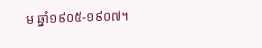ម ឆ្នាំ១៩០៥-១៩០៧។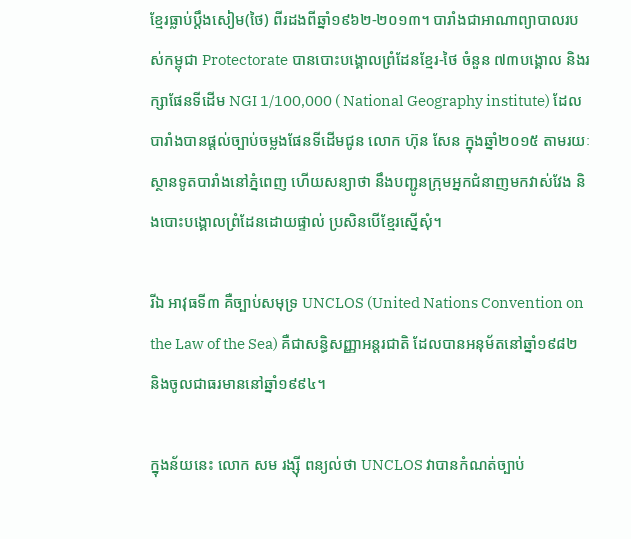ខ្មែរធ្លាប់ប្តឹងសៀម(ថៃ) ពីរដងពីឆ្នាំ១៩៦២-២០១៣។ បារាំងជាអាណាព្យាបាលរបស់កម្ពុជា Protectorate បានបោះបង្គោលព្រំដែនខ្មែរ-ថៃ ចំនួន ៧៣បង្គោល និងរក្សាផែនទីដើម NGI 1/100,000 ( National Geography institute) ដែលបារាំងបានផ្តល់ច្បាប់ចម្លងផែនទីដើមជូន លោក ហ៊ុន សែន ក្នុងឆ្នាំ២០១៥ តាមរយៈស្ថានទូតបារាំងនៅភ្នំពេញ ហើយសន្យាថា នឹងបញ្ជូនក្រុមអ្នកជំនាញមកវាស់វែង និងបោះបង្គោលព្រំដែនដោយផ្ទាល់ ប្រសិនបើខ្មែរស្នើសុំ។

រីឯ អាវុធទី៣ គឺច្បាប់សមុទ្រ UNCLOS (United Nations Convention on the Law of the Sea) គឺជាសន្ធិសញ្ញាអន្តរជាតិ ដែលបានអនុម័តនៅឆ្នាំ១៩៨២ និងចូលជាធរមាននៅឆ្នាំ១៩៩៤។

ក្នុងន័យនេះ លោក សម រង្ស៊ី ពន្យល់ថា UNCLOS វាបានកំណត់ច្បាប់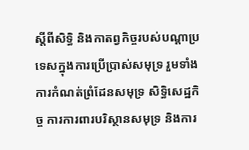ស្តីពីសិទ្ធិ និងកាតព្វកិច្ចរបស់បណ្តាប្រទេសក្នុងការប្រើប្រាស់សមុទ្រ រួមទាំងការកំណត់ព្រំដែនសមុទ្រ សិទ្ធិសេដ្ឋកិច្ច ការការពារបរិស្ថានសមុទ្រ និងការ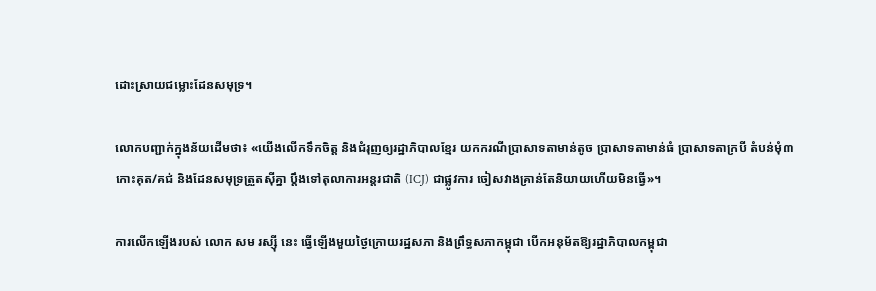ដោះស្រាយជម្លោះដែនសមុទ្រ។

លោកបញ្ជាក់ក្នុងន័យដើមថា៖ «យើងលើកទឹកចិត្ត និងជំរុញឲ្យរដ្ឋាភិបាលខ្មែរ យកករណីប្រាសាទតាមាន់តូច ប្រាសាទតាមាន់ធំ ប្រាសាទតាក្របី តំបន់មុំ៣ កោះគុត/គជ់ និងដែនសមុទ្រត្រួតស៊ីគ្នា ប្តឹងទៅតុលាការអន្តរជាតិ (ICJ) ជាផ្លូវការ ចៀសវាងគ្រាន់តែនិយាយហើយមិនធ្វើ»។

ការលើកឡើងរបស់ លោក សម រស្ស៊ី នេះ ធ្វើឡើងមួយថ្ងៃក្រោយរដ្ឋសភា និងព្រឹទ្ធសភាកម្ពុជា បើកអនុម័តឱ្យរដ្ឋាភិបាលកម្ពុជា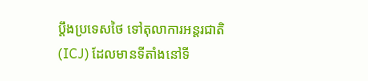ប្តឹងប្រទេសថៃ ទៅតុលាការអន្តរជាតិ(ICJ) ដែលមានទីតាំងនៅទី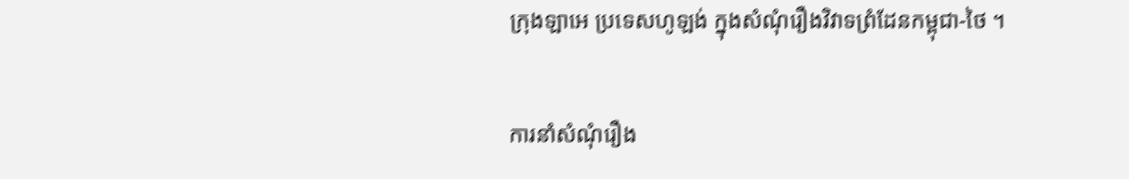ក្រុងឡាអេ ប្រទេសហូឡង់ ក្នុងសំណុំរឿងវិវាទព្រំដែនកម្ពុជា-ថៃ ។

ការនាំសំណុំរឿង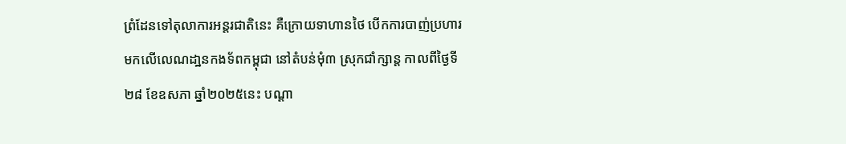ព្រំដែនទៅតុលាការអន្តរជាតិនេះ គឺក្រោយទាហានថៃ បើកការបាញ់ប្រហារ មកលើលេណដា្ឋនកងទ័ពកម្ពុជា នៅតំបន់មុំ៣ ស្រុកជាំក្សាន្ត កាលពីថ្ងៃទី២៨ ខែឧសភា ឆ្នាំ២០២៥នេះ បណ្តា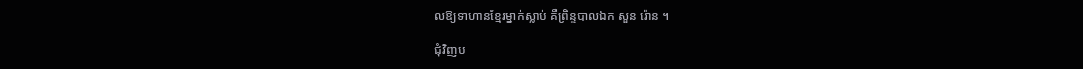លឱ្យទាហានខ្មែរម្នាក់ស្លាប់ គឺព្រិន្ទបាលឯក សួន រ៉ោន ។

ជុំវិញប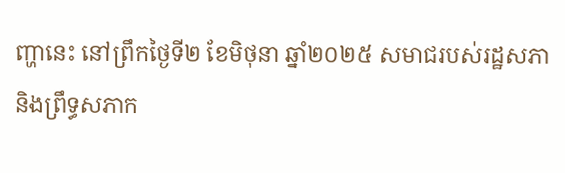ញ្ហានេះ នៅព្រឹកថ្ងៃទី២ ខែមិថុនា ឆ្នាំ២០២៥ សមាជរបស់រដ្ឋសភា និងព្រឹទ្ធសភាក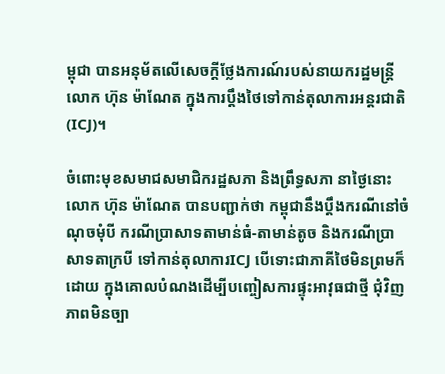ម្ពុជា បានអនុម័តលើសេចក្ដីថ្លែងការណ៍របស់នាយករដ្ឋមន្ត្រី លោក ហ៊ុន ម៉ាណែត ក្នុងការប្ដឹងថៃទៅកាន់តុលាការអន្តរជាតិ(ICJ)។

ចំពោះមុខសមាជសមាជិករដ្ឋសភា និងព្រឹទ្ធសភា នាថ្ងៃនោះ លោក ហ៊ុន ម៉ាណែត បានបញ្ជាក់ថា កម្ពុជានឹងប្តឹងករណីនៅចំណុចមុំបី ករណីប្រាសាទតាមាន់ធំ-តាមាន់តូច និងករណីប្រាសាទតាក្របី ទៅកាន់តុលាការICJ បើទោះជាភាគីថៃមិនព្រមក៏ដោយ ក្នុងគោលបំណងដើម្បីបញ្ចៀសការផ្ទុះអាវុធជាថ្មី ជុំវិញភាពមិនច្បា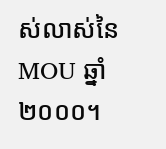ស់លាស់នៃMOU ឆ្នាំ២០០០។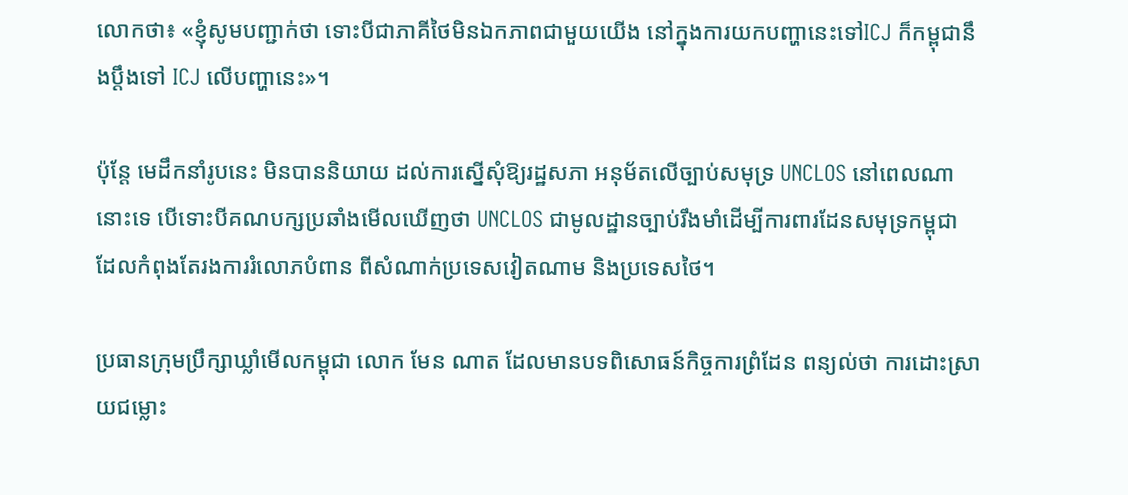លោកថា៖ «ខ្ញុំសូមបញ្ជាក់ថា ទោះបីជាភាគីថៃមិនឯកភាពជាមួយយើង នៅក្នុងការយកបញ្ហានេះទៅICJ ក៏កម្ពុជានឹងប្តឹងទៅ ICJ លើបញ្ហានេះ»។

ប៉ុន្តែ មេដឹកនាំរូបនេះ មិនបាននិយាយ ដល់ការស្នើសុំឱ្យរដ្ឋសភា អនុម័តលើច្បាប់សមុទ្រ UNCLOS នៅពេលណានោះទេ បើទោះបីគណបក្សប្រឆាំងមើលឃើញថា UNCLOS ជាមូលដ្ឋានច្បាប់រឹងមាំដើម្បីការពារដែនសមុទ្រកម្ពុជា ដែលកំពុងតែរងការរំលោភបំពាន ពីសំណាក់ប្រទេសវៀតណាម និងប្រទេសថៃ។

ប្រធានក្រុមប្រឹក្សាឃ្លាំមើលកម្ពុជា លោក មែន ណាត ដែលមានបទពិសោធន៍កិច្ចការព្រំដែន ពន្យល់ថា ការដោះស្រាយជម្លោះ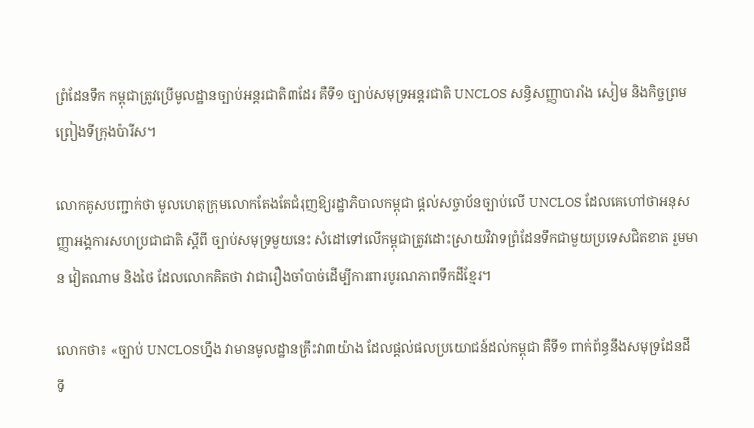ព្រំដែនទឹក កម្ពុជាត្រូវប្រើមូលដ្ឋានច្បាប់អន្តរជាតិ៣ដែរ គឺទី១ ច្បាប់សមុទ្រអន្តរជាតិ UNCLOS សន្ធិសញ្ញាបារាំង សៀម និងកិច្ចព្រមព្រៀងទីក្រុងប៉ារីស។

លោកគូសបញ្ជាក់ថា មូលហេតុក្រុមលោកតែងតែជំរុញឱ្យរដ្ឋាភិបាលកម្ពុជា ផ្តល់សច្ចាប័នច្បាប់លើ UNCLOS ដែលគេហៅថាអនុសញ្ញាអង្គការសហប្រជាជាតិ ស្តីពី ច្បាប់សមុទ្រមួយនេះ សំដៅទៅលើកម្ពុជាត្រូវដោះស្រាយវិវាទព្រំដែនទឹកជាមួយប្រទេសជិតខាត រួមមាន វៀតណាម និងថៃ ដែលលោកគិតថា វាជារឿងចាំបាច់ដើម្បីការពារបូរណភាពទឹកដីខ្មែរ។

លោកថា៖ «ច្បាប់ UNCLOSហ្នឹង វាមានមូលដ្ឋានគ្រឹះវា៣យ៉ាង ដែលផ្តល់ផលប្រយោជន៍ដល់កម្ពុជា គឺទី១ ពាក់ព័ន្ធនឹងសមុទ្រដែនដី ទី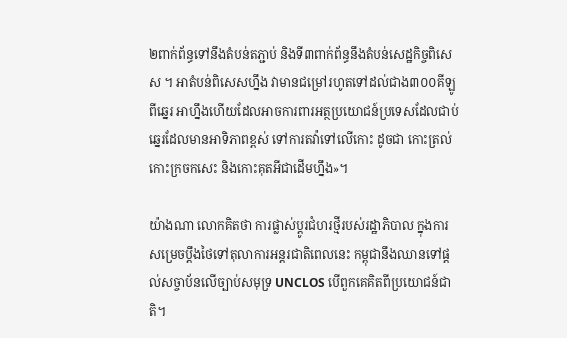២ពាក់ព័ន្ធទៅនឹងតំបន់តភ្ជាប់ និងទី៣ពាក់ព័ន្ធនឹងតំបន់សេដ្ឋកិច្ចពិសេស ។ អាតំបន់ពិសេសហ្នឹង វាមានជម្រៅរហូតទៅដល់ជាង៣០០គីឡូពីឆ្នេរ អាហ្នឹងហើយដែលអាចការពារអត្ថប្រយោជន៍ប្រទេសដែលជាប់ឆ្នេរដែលមានអាទិភាពខ្ពស់ ទៅការតវ៉ាទៅលើកោះ ដូចជា កោះត្រល់ កោះក្រចកសេះ និងកោះគុតអីជាដើមហ្នឹង»។

យ៉ាងណា លោកគិតថា ការផ្លាស់ប្តូរជំហរថ្មីរបស់រដ្ឋាភិបាល ក្នុងការសម្រេចប្តឹងថៃទៅតុលាការអន្តរជាតិពេលនេះ កម្ពុជានឹងឈានទៅផ្តល់សច្ចាប័នលើច្បាប់សមុទ្រ UNCLOS បើពួកគេគិតពីប្រយោជន៍ជាតិ។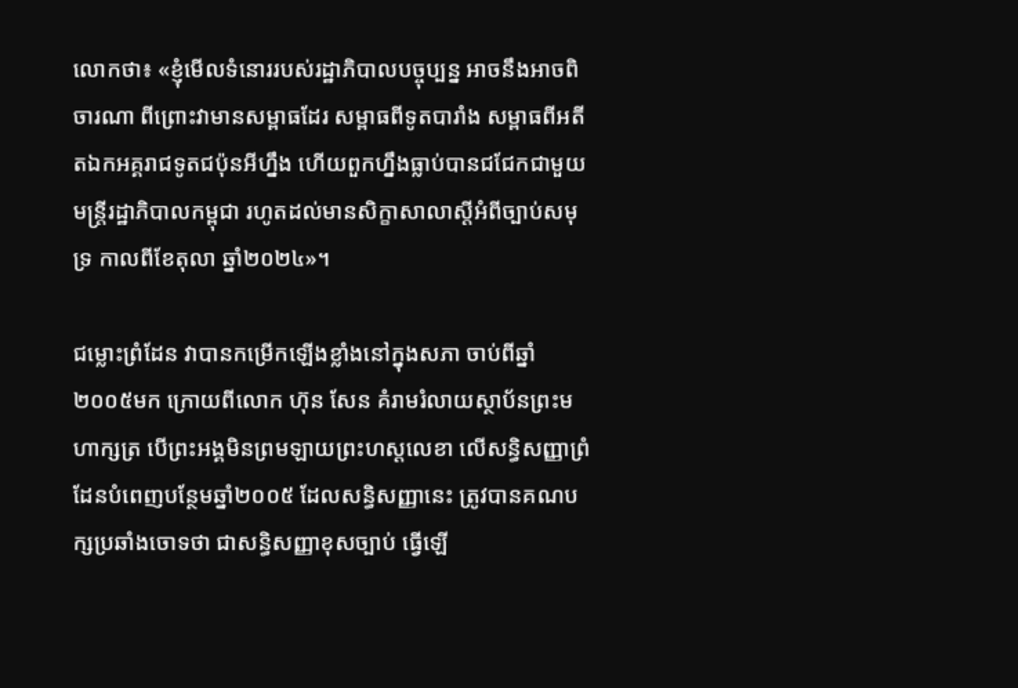លោកថា៖ «ខ្ញុំមើលទំនោររបស់រដ្ឋាភិបាលបច្ចុប្បន្ន អាចនឹងអាចពិចារណា ពីព្រោះវាមានសម្ពាធដែរ សម្ពាធពីទូតបារាំង សម្ពាធពីអតីតឯកអគ្គរាជទូតជប៉ុនអីហ្នឹង ហើយពួកហ្នឹងធ្លាប់បានជជែកជាមួយមន្ត្រីរដ្ឋាភិបាលកម្ពុជា រហូតដល់មានសិក្ខាសាលាស្តីអំពីច្បាប់សមុទ្រ កាលពីខែតុលា ឆ្នាំ២០២៤»។

ជម្លោះព្រំដែន វាបានកម្រើកឡើងខ្លាំងនៅក្នុងសភា ចាប់ពីឆ្នាំ២០០៥មក ក្រោយពីលោក ហ៊ុន សែន គំរាមរំលាយស្ថាប័នព្រះមហាក្សត្រ បើព្រះអង្គមិនព្រមឡាយព្រះហស្តលេខា លើសន្ធិសញ្ញាព្រំដែនបំពេញបន្ថែមឆ្នាំ២០០៥ ដែលសន្ធិសញ្ញានេះ ត្រូវបានគណបក្សប្រឆាំងចោទថា ជាសន្ធិសញ្ញាខុសច្បាប់ ធ្វើឡើ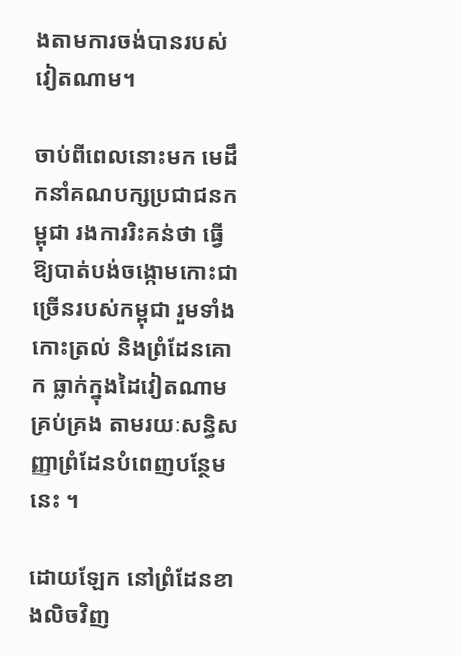ងតាមការចង់បានរបស់វៀតណាម។

ចាប់ពីពេលនោះមក មេដឹកនាំគណបក្សប្រជាជនកម្ពុជា រងការរិះគន់ថា ធ្វើឱ្យបាត់បង់ចង្កោមកោះជាច្រើនរបស់កម្ពុជា រួមទាំងកោះត្រល់ និងព្រំដែនគោក ធ្លាក់ក្នុងដៃវៀតណាមគ្រប់គ្រង តាមរយៈសន្ធិសញ្ញាព្រំដែនបំពេញបន្ថែមនេះ ។

ដោយឡែក នៅព្រំដែនខាងលិចវិញ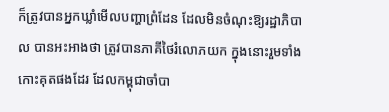ក៏ត្រូវបានអ្នកឃ្លាំមើលបញ្ហាព្រំដែន ដែលមិនចំណុះឱ្យរដ្ឋាភិបាល បានអះអាងថា ត្រូវបានភាគីថៃរំលោភយក ក្នុងនោះរួមទាំងកោះគុតផងដែរ ដែលកម្ពុជាចាំបា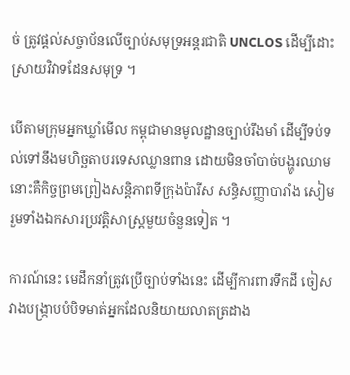ច់ ត្រូវផ្តល់សច្ចាប័នលើច្បាប់សមុទ្រអន្តរជាតិ UNCLOS ដើម្បីដោះស្រាយវិវាទដែនសមុទ្រ ។

បើតាមក្រុមអ្នកឃ្លាំមើល កម្ពុជាមានមូលដ្ឋានច្បាប់រឹងមាំ ដើម្បីទប់ទល់ទៅនឹងមហិច្ឆតាបរទេសឈ្លានពាន ដោយមិនចាំបាច់បង្ហូរឈាម នោះគឺកិច្ចព្រមព្រៀងសន្តិភាពទីក្រុងប៉ារីស សន្ធិសញ្ញាបារាំង សៀម រួមទាំងឯកសារប្រវត្តិសាស្ត្រមួយចំនួនទៀត ។

ការណ៍នេះ មេដឹកនាំត្រូវប្រើច្បាប់ទាំងនេះ ដើម្បីការពារទឹកដី ចៀសវាងបង្ក្រាបបំបិទមាត់អ្នកដែលនិយាយលាតត្រដាង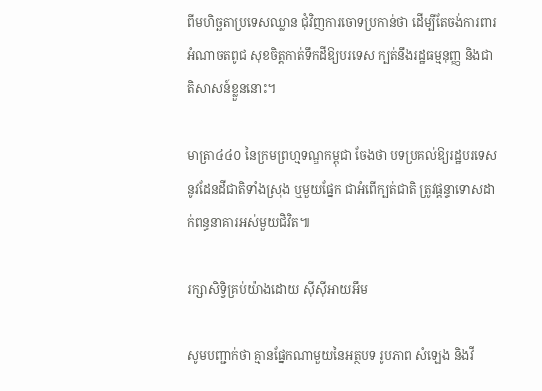ពីមហិច្ឆតាប្រទេសឈ្លាន ជុំវិញការចោទប្រកាន់ថា ដើម្បីតែចង់ការពារអំណាចតពូជ សុខចិត្តកាត់ទឹកដីឱ្យបរទេស ក្បត់នឹងរដ្ឋធម្មនុញ្ញ និងជាតិសាសន៍ខ្លួននោះ។

មាត្រា៤៤០ នៃក្រមព្រហ្មទណ្ឌកម្ពុជា ចែងថា បទប្រគល់ឱ្យរដ្ឋបរទេសនូវដែនដីជាតិទាំងស្រុង ឬមួយផ្នែក ជាអំពើក្បត់ជាតិ ត្រូវផ្តន្ទាទោសដាក់ពន្ធនាគារអស់មួយជិវិត៕

រក្សាសិទ្វិគ្រប់យ៉ាងដោយ ស៊ីស៊ីអាយអឹម

សូមបញ្ជាក់ថា គ្មានផ្នែកណាមួយនៃអត្ថបទ រូបភាព សំឡេង និងវី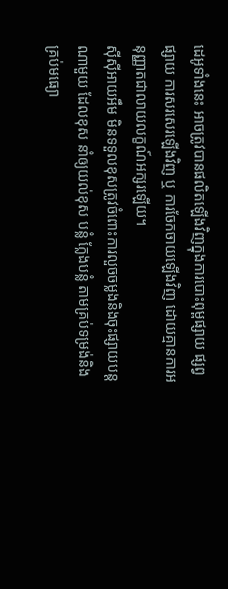ដេអូទាំងនេះ អាចត្រូវបានផលិតឡើងវិញក្នុងការបោះពុម្ពផ្សាយ ផ្សព្វផ្សាយ ការសរសេរឡើងវិញ ឬ ការចែកចាយឡើងវិញ ដោយគ្មានការអនុញ្ញាតជាលាយលក្ខណ៍អក្សរឡើយ។
ស៊ីស៊ីអាយអឹម មិនទទួលខុសត្រូវចំពោះការលួចចម្លងនិងចុះផ្សាយបន្តណាមួយ ដែលខុស នាំឲ្យយល់ខុស បន្លំ ក្លែងបន្លំ តាមគ្រប់ទម្រង់និងគ្រប់មធ្យោ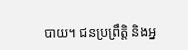បាយ។ ជនប្រព្រឹត្តិ និងអ្ន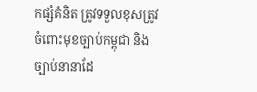កផ្សំគំនិត ត្រូវទទួលខុសត្រូវចំពោះមុខច្បាប់កម្ពុជា និងច្បាប់នានាដែ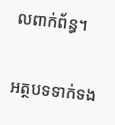លពាក់ព័ន្ធ។

អត្ថបទទាក់ទង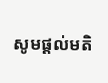សូមផ្ដល់មតិ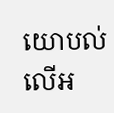យោបល់លើអ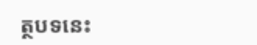ត្ថបទនេះ